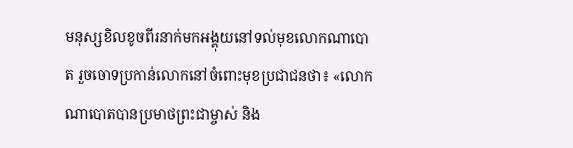មនុស្សខិលខូចពីរនាក់មកអង្គុយនៅទល់មុខលោកណាបោត រួចចោទប្រកាន់លោកនៅចំពោះមុខប្រជាជនថា៖ «លោកណាបោតបានប្រមាថព្រះជាម្ចាស់ និង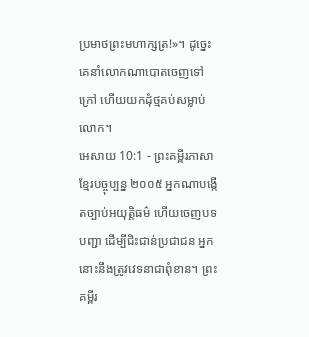ប្រមាថព្រះមហាក្សត្រ!»។ ដូច្នេះ គេនាំលោកណាបោតចេញទៅក្រៅ ហើយយកដុំថ្មគប់សម្លាប់លោក។
អេសាយ 10:1 - ព្រះគម្ពីរភាសាខ្មែរបច្ចុប្បន្ន ២០០៥ អ្នកណាបង្កើតច្បាប់អយុត្តិធម៌ ហើយចេញបទបញ្ជា ដើម្បីជិះជាន់ប្រជាជន អ្នកនោះនឹងត្រូវវេទនាជាពុំខាន។ ព្រះគម្ពីរ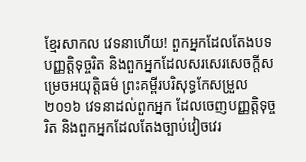ខ្មែរសាកល វេទនាហើយ! ពួកអ្នកដែលតែងបទបញ្ញត្តិទុច្ចរិត និងពួកអ្នកដែលសរសេរសេចក្ដីសម្រេចអយុត្ដិធម៌ ព្រះគម្ពីរបរិសុទ្ធកែសម្រួល ២០១៦ វេទនាដល់ពួកអ្នក ដែលចេញបញ្ញត្តិទុច្ចរិត និងពួកអ្នកដែលតែងច្បាប់វៀចវេរ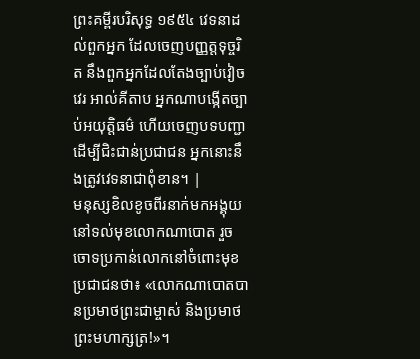ព្រះគម្ពីរបរិសុទ្ធ ១៩៥៤ វេទនាដល់ពួកអ្នក ដែលចេញបញ្ញត្តទុច្ចរិត នឹងពួកអ្នកដែលតែងច្បាប់វៀចវេរ អាល់គីតាប អ្នកណាបង្កើតច្បាប់អយុត្តិធម៌ ហើយចេញបទបញ្ជា ដើម្បីជិះជាន់ប្រជាជន អ្នកនោះនឹងត្រូវវេទនាជាពុំខាន។ |
មនុស្សខិលខូចពីរនាក់មកអង្គុយនៅទល់មុខលោកណាបោត រួចចោទប្រកាន់លោកនៅចំពោះមុខប្រជាជនថា៖ «លោកណាបោតបានប្រមាថព្រះជាម្ចាស់ និងប្រមាថព្រះមហាក្សត្រ!»។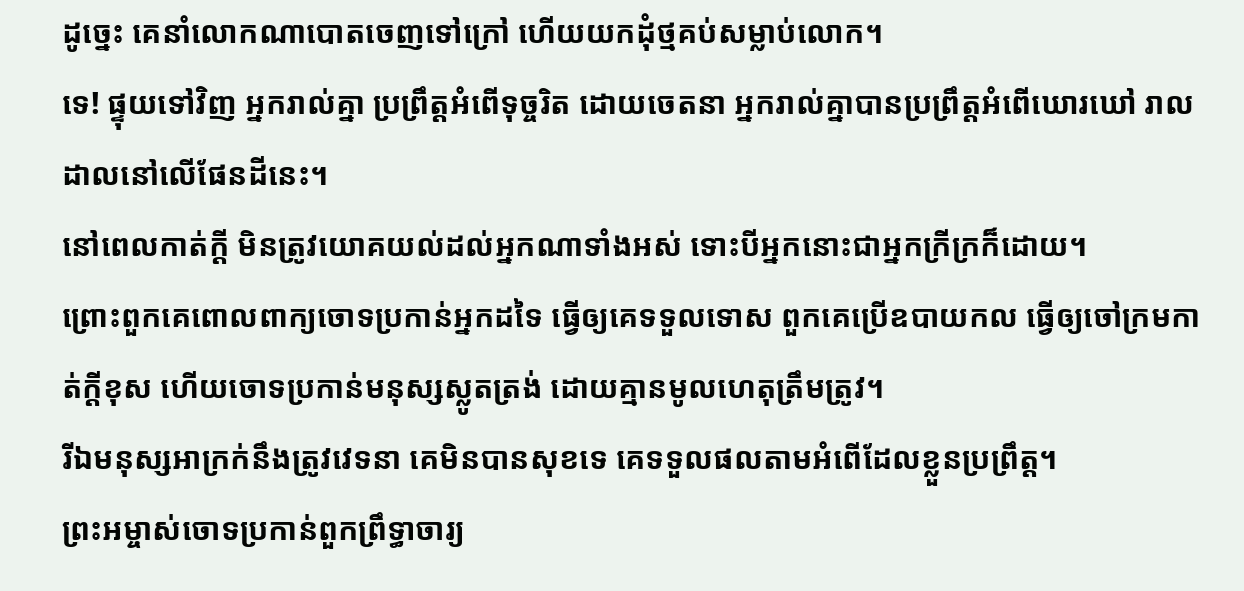ដូច្នេះ គេនាំលោកណាបោតចេញទៅក្រៅ ហើយយកដុំថ្មគប់សម្លាប់លោក។
ទេ! ផ្ទុយទៅវិញ អ្នករាល់គ្នា ប្រព្រឹត្តអំពើទុច្ចរិត ដោយចេតនា អ្នករាល់គ្នាបានប្រព្រឹត្តអំពើឃោរឃៅ រាលដាលនៅលើផែនដីនេះ។
នៅពេលកាត់ក្ដី មិនត្រូវយោគយល់ដល់អ្នកណាទាំងអស់ ទោះបីអ្នកនោះជាអ្នកក្រីក្រក៏ដោយ។
ព្រោះពួកគេពោលពាក្យចោទប្រកាន់អ្នកដទៃ ធ្វើឲ្យគេទទួលទោស ពួកគេប្រើឧបាយកល ធ្វើឲ្យចៅក្រមកាត់ក្ដីខុស ហើយចោទប្រកាន់មនុស្សស្លូតត្រង់ ដោយគ្មានមូលហេតុត្រឹមត្រូវ។
រីឯមនុស្សអាក្រក់នឹងត្រូវវេទនា គេមិនបានសុខទេ គេទទួលផលតាមអំពើដែលខ្លួនប្រព្រឹត្ត។
ព្រះអម្ចាស់ចោទប្រកាន់ពួកព្រឹទ្ធាចារ្យ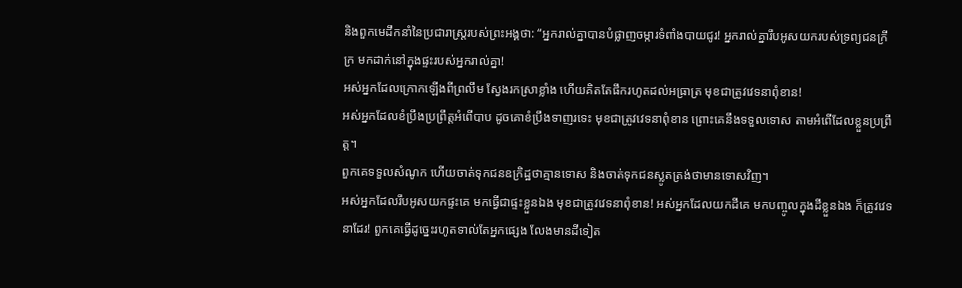និងពួកមេដឹកនាំនៃប្រជារាស្ត្ររបស់ព្រះអង្គថា: “អ្នករាល់គ្នាបានបំផ្លាញចម្ការទំពាំងបាយជូរ! អ្នករាល់គ្នារឹបអូសយករបស់ទ្រព្យជនក្រីក្រ មកដាក់នៅក្នុងផ្ទះរបស់អ្នករាល់គ្នា!
អស់អ្នកដែលក្រោកឡើងពីព្រលឹម ស្វែងរកស្រាខ្លាំង ហើយគិតតែផឹករហូតដល់អធ្រាត្រ មុខជាត្រូវវេទនាពុំខាន!
អស់អ្នកដែលខំប្រឹងប្រព្រឹត្តអំពើបាប ដូចគោខំប្រឹងទាញរទេះ មុខជាត្រូវវេទនាពុំខាន ព្រោះគេនឹងទទួលទោស តាមអំពើដែលខ្លួនប្រព្រឹត្ត។
ពួកគេទទួលសំណូក ហើយចាត់ទុកជនឧក្រិដ្ឋថាគ្មានទោស និងចាត់ទុកជនស្លូតត្រង់ថាមានទោសវិញ។
អស់អ្នកដែលរឹបអូសយកផ្ទះគេ មកធ្វើជាផ្ទះខ្លួនឯង មុខជាត្រូវវេទនាពុំខាន! អស់អ្នកដែលយកដីគេ មកបញ្ចូលក្នុងដីខ្លួនឯង ក៏ត្រូវវេទនាដែរ! ពួកគេធ្វើដូច្នេះរហូតទាល់តែអ្នកផ្សេង លែងមានដីទៀត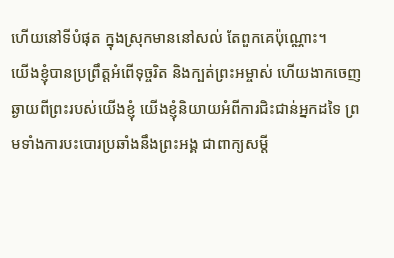ហើយនៅទីបំផុត ក្នុងស្រុកមាននៅសល់ តែពួកគេប៉ុណ្ណោះ។
យើងខ្ញុំបានប្រព្រឹត្តអំពើទុច្ចរិត និងក្បត់ព្រះអម្ចាស់ ហើយងាកចេញឆ្ងាយពីព្រះរបស់យើងខ្ញុំ យើងខ្ញុំនិយាយអំពីការជិះជាន់អ្នកដទៃ ព្រមទាំងការបះបោរប្រឆាំងនឹងព្រះអង្គ ជាពាក្យសម្ដី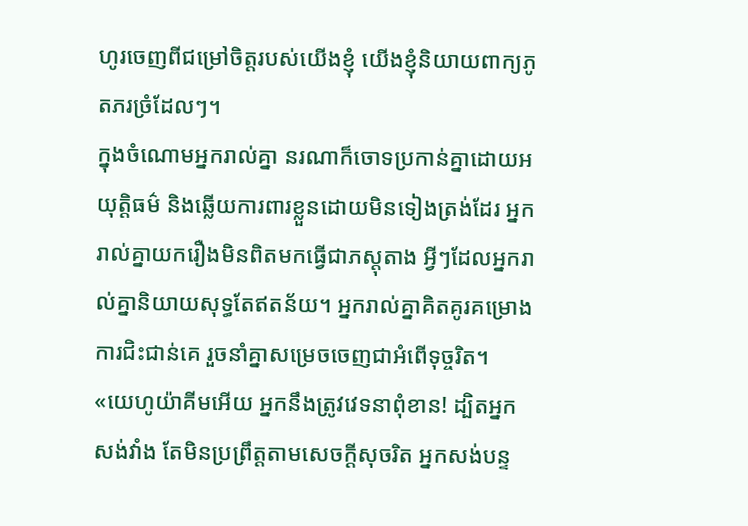ហូរចេញពីជម្រៅចិត្តរបស់យើងខ្ញុំ យើងខ្ញុំនិយាយពាក្យភូតភរច្រំដែលៗ។
ក្នុងចំណោមអ្នករាល់គ្នា នរណាក៏ចោទប្រកាន់គ្នាដោយអយុត្តិធម៌ និងឆ្លើយការពារខ្លួនដោយមិនទៀងត្រង់ដែរ អ្នករាល់គ្នាយករឿងមិនពិតមកធ្វើជាភស្ដុតាង អ្វីៗដែលអ្នករាល់គ្នានិយាយសុទ្ធតែឥតន័យ។ អ្នករាល់គ្នាគិតគូរគម្រោងការជិះជាន់គេ រួចនាំគ្នាសម្រេចចេញជាអំពើទុច្ចរិត។
«យេហូយ៉ាគីមអើយ អ្នកនឹងត្រូវវេទនាពុំខាន! ដ្បិតអ្នកសង់វាំង តែមិនប្រព្រឹត្តតាមសេចក្ដីសុចរិត អ្នកសង់បន្ទ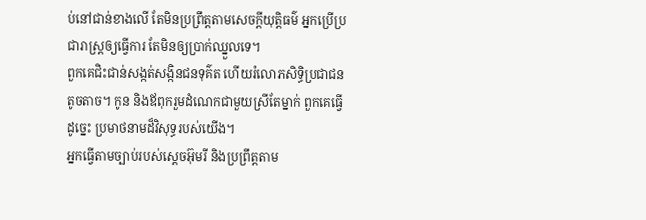ប់នៅជាន់ខាងលើ តែមិនប្រព្រឹត្តតាមសេចក្ដីយុត្តិធម៌ អ្នកប្រើប្រជារាស្ត្រឲ្យធ្វើការ តែមិនឲ្យប្រាក់ឈ្នួលទេ។
ពួកគេជិះជាន់សង្កត់សង្កិនជនទុគ៌ត ហើយរំលោភសិទ្ធិប្រជាជនតូចតាច។ កូន និងឪពុករួមដំណេកជាមួយស្រីតែម្នាក់ ពួកគេធ្វើដូច្នេះ ប្រមាថនាមដ៏វិសុទ្ធរបស់យើង។
អ្នកធ្វើតាមច្បាប់របស់ស្ដេចអ៊ុមរី និងប្រព្រឹត្តតាម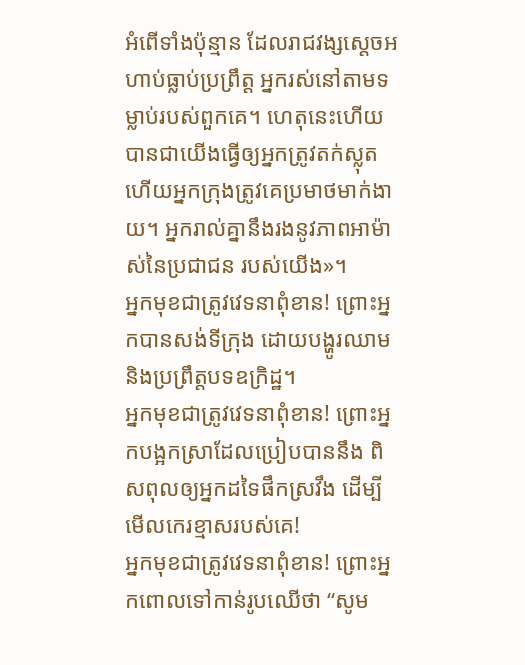អំពើទាំងប៉ុន្មាន ដែលរាជវង្សស្ដេចអហាប់ធ្លាប់ប្រព្រឹត្ត អ្នករស់នៅតាមទម្លាប់របស់ពួកគេ។ ហេតុនេះហើយបានជាយើងធ្វើឲ្យអ្នកត្រូវតក់ស្លុត ហើយអ្នកក្រុងត្រូវគេប្រមាថមាក់ងាយ។ អ្នករាល់គ្នានឹងរងនូវភាពអាម៉ាស់នៃប្រជាជន របស់យើង»។
អ្នកមុខជាត្រូវវេទនាពុំខាន! ព្រោះអ្នកបានសង់ទីក្រុង ដោយបង្ហូរឈាម និងប្រព្រឹត្តបទឧក្រិដ្ឋ។
អ្នកមុខជាត្រូវវេទនាពុំខាន! ព្រោះអ្នកបង្អកស្រាដែលប្រៀបបាននឹង ពិសពុលឲ្យអ្នកដទៃផឹកស្រវឹង ដើម្បីមើលកេរខ្មាសរបស់គេ!
អ្នកមុខជាត្រូវវេទនាពុំខាន! ព្រោះអ្នកពោលទៅកាន់រូបឈើថា “សូម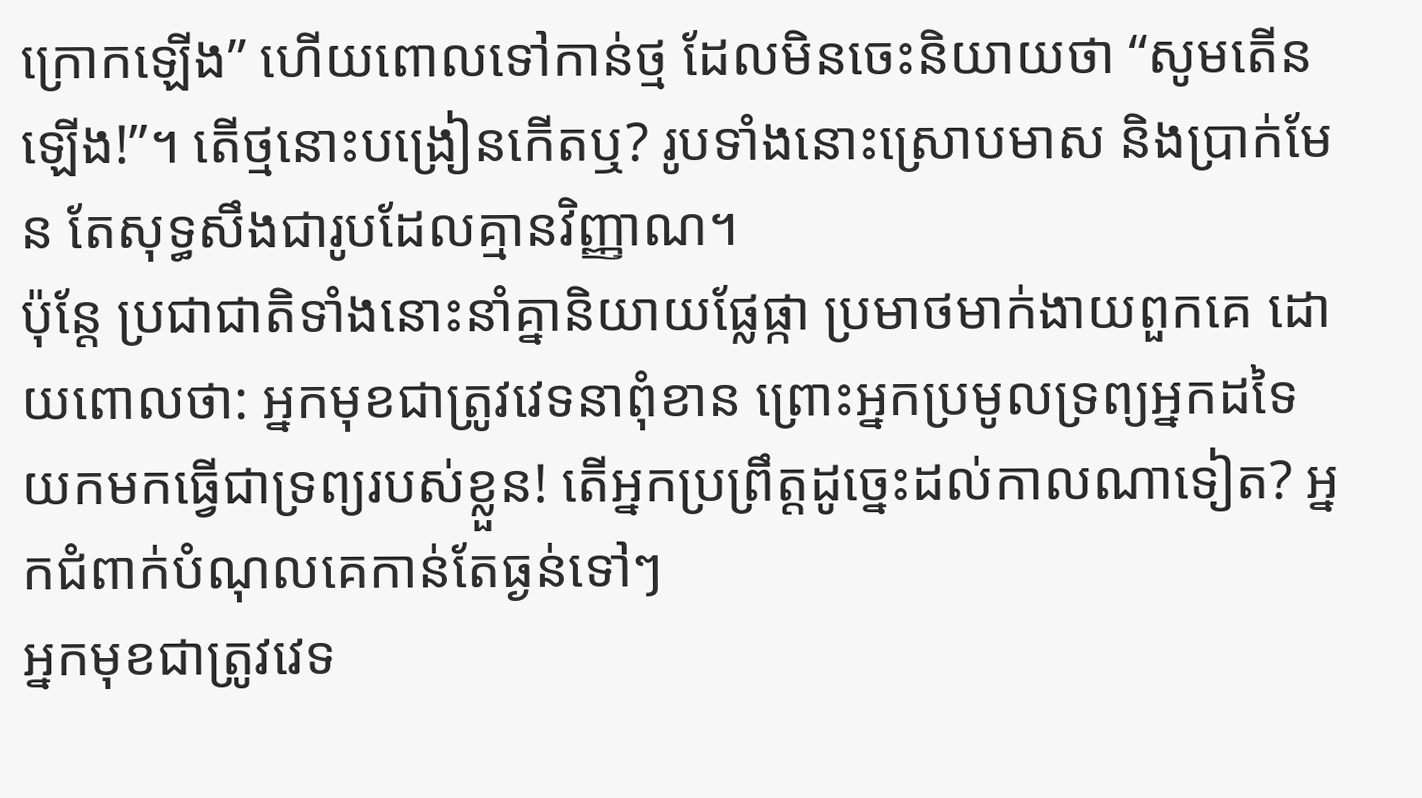ក្រោកឡើង” ហើយពោលទៅកាន់ថ្ម ដែលមិនចេះនិយាយថា “សូមតើនឡើង!”។ តើថ្មនោះបង្រៀនកើតឬ? រូបទាំងនោះស្រោបមាស និងប្រាក់មែន តែសុទ្ធសឹងជារូបដែលគ្មានវិញ្ញាណ។
ប៉ុន្តែ ប្រជាជាតិទាំងនោះនាំគ្នានិយាយផ្លែផ្កា ប្រមាថមាក់ងាយពួកគេ ដោយពោលថា: អ្នកមុខជាត្រូវវេទនាពុំខាន ព្រោះអ្នកប្រមូលទ្រព្យអ្នកដទៃ យកមកធ្វើជាទ្រព្យរបស់ខ្លួន! តើអ្នកប្រព្រឹត្តដូច្នេះដល់កាលណាទៀត? អ្នកជំពាក់បំណុលគេកាន់តែធ្ងន់ទៅៗ
អ្នកមុខជាត្រូវវេទ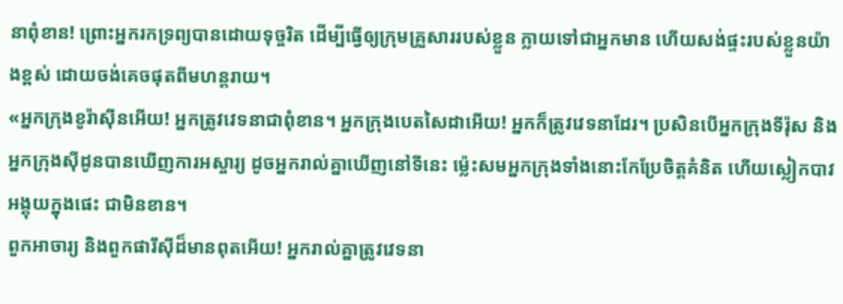នាពុំខាន! ព្រោះអ្នករកទ្រព្យបានដោយទុច្ចរិត ដើម្បីធ្វើឲ្យក្រុមគ្រួសាររបស់ខ្លួន ក្លាយទៅជាអ្នកមាន ហើយសង់ផ្ទះរបស់ខ្លួនយ៉ាងខ្ពស់ ដោយចង់គេចផុតពីមហន្តរាយ។
«អ្នកក្រុងខូរ៉ាស៊ីនអើយ! អ្នកត្រូវវេទនាជាពុំខាន។ អ្នកក្រុងបេតសៃដាអើយ! អ្នកក៏ត្រូវវេទនាដែរ។ ប្រសិនបើអ្នកក្រុងទីរ៉ុស និងអ្នកក្រុងស៊ីដូនបានឃើញការអស្ចារ្យ ដូចអ្នករាល់គ្នាឃើញនៅទីនេះ ម៉្លេះសមអ្នកក្រុងទាំងនោះកែប្រែចិត្តគំនិត ហើយស្លៀកបាវអង្គុយក្នុងផេះ ជាមិនខាន។
ពួកអាចារ្យ និងពួកផារីស៊ីដ៏មានពុតអើយ! អ្នករាល់គ្នាត្រូវវេទនា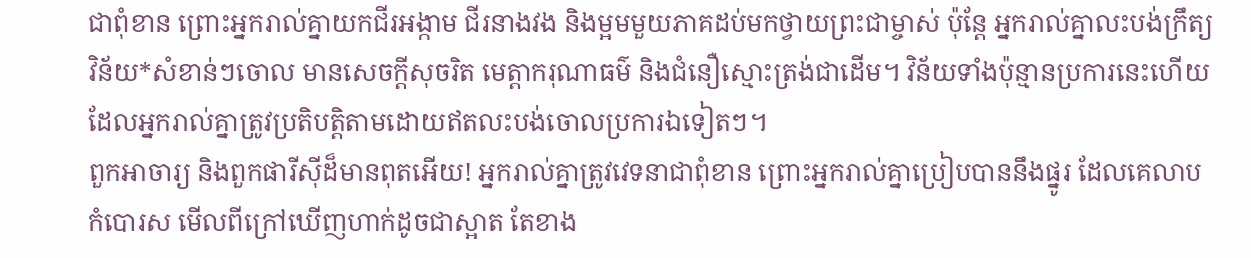ជាពុំខាន ព្រោះអ្នករាល់គ្នាយកជីរអង្កាម ជីរនាងវង និងម្អមមួយភាគដប់មកថ្វាយព្រះជាម្ចាស់ ប៉ុន្តែ អ្នករាល់គ្នាលះបង់ក្រឹត្យវិន័យ*សំខាន់ៗចោល មានសេចក្ដីសុចរិត មេត្តាករុណាធម៌ និងជំនឿស្មោះត្រង់ជាដើម។ វិន័យទាំងប៉ុន្មានប្រការនេះហើយ ដែលអ្នករាល់គ្នាត្រូវប្រតិបត្តិតាមដោយឥតលះបង់ចោលប្រការឯទៀតៗ។
ពួកអាចារ្យ និងពួកផារីស៊ីដ៏មានពុតអើយ! អ្នករាល់គ្នាត្រូវវេទនាជាពុំខាន ព្រោះអ្នករាល់គ្នាប្រៀបបាននឹងផ្នូរ ដែលគេលាបកំបោរស មើលពីក្រៅឃើញហាក់ដូចជាស្អាត តែខាង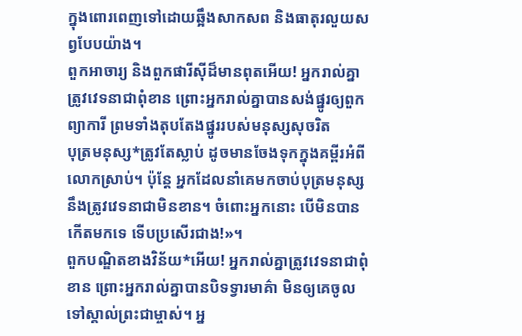ក្នុងពោរពេញទៅដោយឆ្អឹងសាកសព និងធាតុរលួយសព្វបែបយ៉ាង។
ពួកអាចារ្យ និងពួកផារីស៊ីដ៏មានពុតអើយ! អ្នករាល់គ្នាត្រូវវេទនាជាពុំខាន ព្រោះអ្នករាល់គ្នាបានសង់ផ្នូរឲ្យពួកព្យាការី ព្រមទាំងតុបតែងផ្នូររបស់មនុស្សសុចរិត
បុត្រមនុស្ស*ត្រូវតែស្លាប់ ដូចមានចែងទុកក្នុងគម្ពីរអំពីលោកស្រាប់។ ប៉ុន្តែ អ្នកដែលនាំគេមកចាប់បុត្រមនុស្ស នឹងត្រូវវេទនាជាមិនខាន។ ចំពោះអ្នកនោះ បើមិនបានកើតមកទេ ទើបប្រសើរជាង!»។
ពួកបណ្ឌិតខាងវិន័យ*អើយ! អ្នករាល់គ្នាត្រូវវេទនាជាពុំខាន ព្រោះអ្នករាល់គ្នាបានបិទទ្វារមាគ៌ា មិនឲ្យគេចូលទៅស្គាល់ព្រះជាម្ចាស់។ អ្ន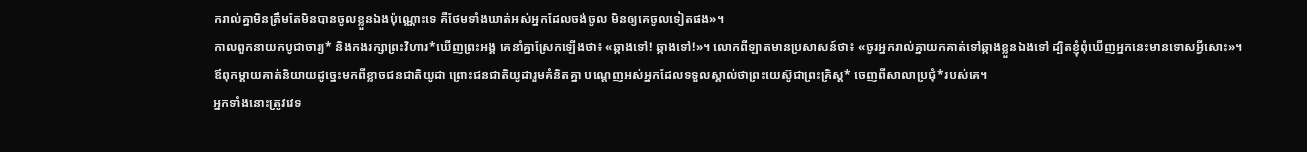ករាល់គ្នាមិនត្រឹមតែមិនបានចូលខ្លួនឯងប៉ុណ្ណោះទេ គឺថែមទាំងឃាត់អស់អ្នកដែលចង់ចូល មិនឲ្យគេចូលទៀតផង»។
កាលពួកនាយកបូជាចារ្យ* និងកងរក្សាព្រះវិហារ*ឃើញព្រះអង្គ គេនាំគ្នាស្រែកឡើងថា៖ «ឆ្កាងទៅ! ឆ្កាងទៅ!»។ លោកពីឡាតមានប្រសាសន៍ថា៖ «ចូរអ្នករាល់គ្នាយកគាត់ទៅឆ្កាងខ្លួនឯងទៅ ដ្បិតខ្ញុំពុំឃើញអ្នកនេះមានទោសអ្វីសោះ»។
ឪពុកម្ដាយគាត់និយាយដូច្នេះមកពីខ្លាចជនជាតិយូដា ព្រោះជនជាតិយូដារួមគំនិតគ្នា បណ្ដេញអស់អ្នកដែលទទួលស្គាល់ថាព្រះយេស៊ូជាព្រះគ្រិស្ត* ចេញពីសាលាប្រជុំ*របស់គេ។
អ្នកទាំងនោះត្រូវវេទ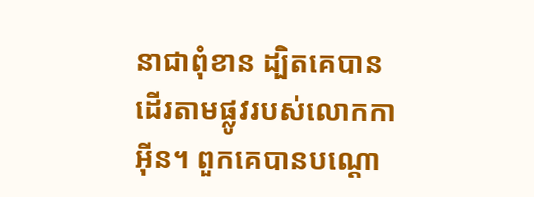នាជាពុំខាន ដ្បិតគេបានដើរតាមផ្លូវរបស់លោកកាអ៊ីន។ ពួកគេបានបណ្ដោ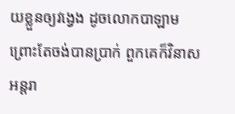យខ្លួនឲ្យវង្វេង ដូចលោកបាឡាម ព្រោះតែចង់បានប្រាក់ ពួកគេក៏វិនាសអន្តរា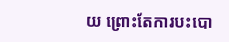យ ព្រោះតែការបះបោ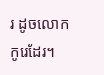រ ដូចលោកកូរេដែរ។